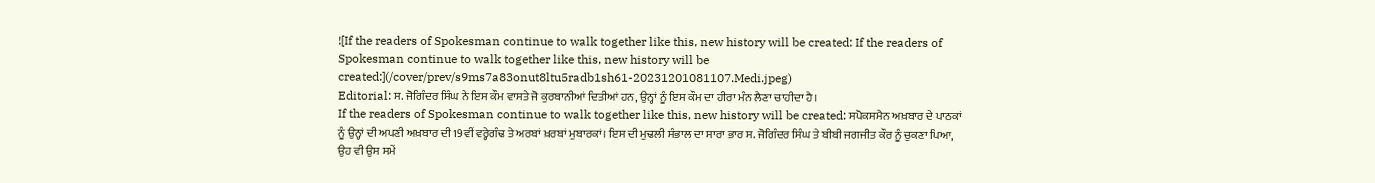![If the readers of Spokesman continue to walk together like this, new history will be created: If the readers of Spokesman continue to walk together like this, new history will be created:](/cover/prev/s9ms7a83onut8ltu5radb1sh61-20231201081107.Medi.jpeg)
Editorial: ਸ. ਜੋਗਿੰਦਰ ਸਿੰਘ ਨੇ ਇਸ ਕੌਮ ਵਾਸਤੇ ਜੋ ਕੁਰਬਾਨੀਆਂ ਦਿਤੀਆਂ ਹਨ, ਉਨ੍ਹਾਂ ਨੂੰ ਇਸ ਕੌਮ ਦਾ ਹੀਰਾ ਮੰਨ ਲੈਣਾ ਚਾਹੀਦਾ ਹੈ।
If the readers of Spokesman continue to walk together like this, new history will be created: ਸਪੋਕਸਮੈਨ ਅਖ਼ਬਾਰ ਦੇ ਪਾਠਕਾਂ ਨੂੰ ਉਨ੍ਹਾਂ ਦੀ ਅਪਣੀ ਅਖ਼ਬਾਰ ਦੀ 19ਵੀਂ ਵਰ੍ਹੇਗੰਢ ਤੇ ਅਰਬਾਂ ਖ਼ਰਬਾਂ ਮੁਬਾਰਕਾਂ। ਇਸ ਦੀ ਮੁਢਲੀ ਸੰਭਾਲ ਦਾ ਸਾਰਾ ਭਾਰ ਸ. ਜੋਗਿੰਦਰ ਸਿੰਘ ਤੇ ਬੀਬੀ ਜਗਜੀਤ ਕੌਰ ਨੂੰ ਚੁਕਣਾ ਪਿਆ, ਉਹ ਵੀ ਉਸ ਸਮੇਂ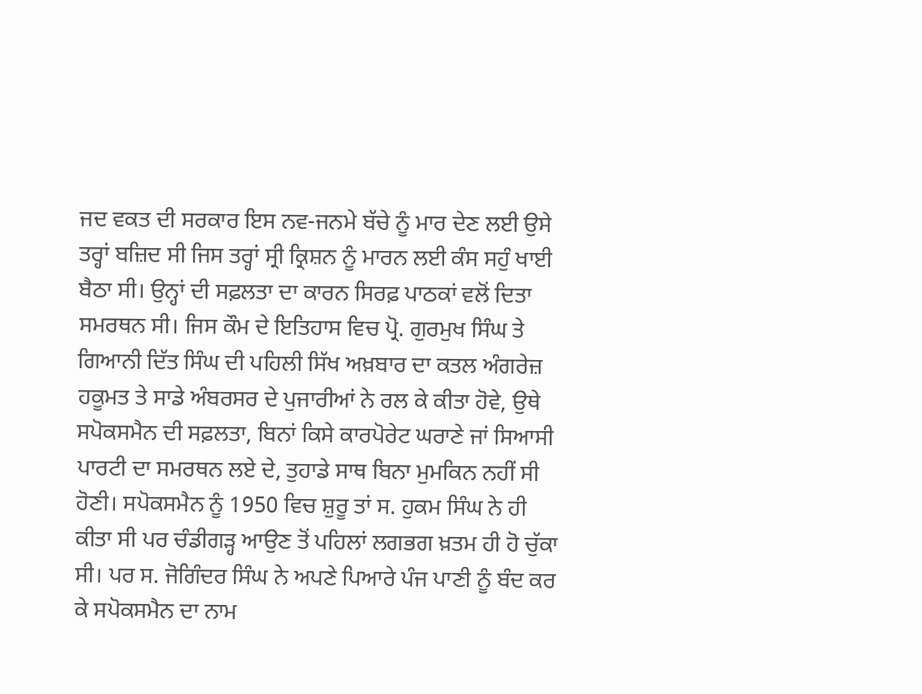ਜਦ ਵਕਤ ਦੀ ਸਰਕਾਰ ਇਸ ਨਵ-ਜਨਮੇ ਬੱਚੇ ਨੂੰ ਮਾਰ ਦੇਣ ਲਈ ਉਸੇ ਤਰ੍ਹਾਂ ਬਜ਼ਿਦ ਸੀ ਜਿਸ ਤਰ੍ਹਾਂ ਸ੍ਰੀ ਕ੍ਰਿਸ਼ਨ ਨੂੰ ਮਾਰਨ ਲਈ ਕੰਸ ਸਹੁੰ ਖਾਈ ਬੈਠਾ ਸੀ। ਉਨ੍ਹਾਂ ਦੀ ਸਫ਼ਲਤਾ ਦਾ ਕਾਰਨ ਸਿਰਫ਼ ਪਾਠਕਾਂ ਵਲੋਂ ਦਿਤਾ ਸਮਰਥਨ ਸੀ। ਜਿਸ ਕੌਮ ਦੇ ਇਤਿਹਾਸ ਵਿਚ ਪ੍ਰੋ. ਗੁਰਮੁਖ ਸਿੰਘ ਤੇ ਗਿਆਨੀ ਦਿੱਤ ਸਿੰਘ ਦੀ ਪਹਿਲੀ ਸਿੱਖ ਅਖ਼ਬਾਰ ਦਾ ਕਤਲ ਅੰਗਰੇਜ਼ ਹਕੂਮਤ ਤੇ ਸਾਡੇ ਅੰਬਰਸਰ ਦੇ ਪੁਜਾਰੀਆਂ ਨੇ ਰਲ ਕੇ ਕੀਤਾ ਹੋਵੇ, ਉਥੇ ਸਪੋਕਸਮੈਨ ਦੀ ਸਫ਼ਲਤਾ, ਬਿਨਾਂ ਕਿਸੇ ਕਾਰਪੋਰੇਟ ਘਰਾਣੇ ਜਾਂ ਸਿਆਸੀ ਪਾਰਟੀ ਦਾ ਸਮਰਥਨ ਲਏ ਦੇ, ਤੁਹਾਡੇ ਸਾਥ ਬਿਨਾ ਮੁਮਕਿਨ ਨਹੀਂ ਸੀ ਹੋਣੀ। ਸਪੋਕਸਮੈਨ ਨੂੰ 1950 ਵਿਚ ਸ਼ੁਰੂ ਤਾਂ ਸ. ਹੁਕਮ ਸਿੰਘ ਨੇ ਹੀ ਕੀਤਾ ਸੀ ਪਰ ਚੰਡੀਗੜ੍ਹ ਆਉਣ ਤੋਂ ਪਹਿਲਾਂ ਲਗਭਗ ਖ਼ਤਮ ਹੀ ਹੋ ਚੁੱਕਾ ਸੀ। ਪਰ ਸ. ਜੋਗਿੰਦਰ ਸਿੰਘ ਨੇ ਅਪਣੇ ਪਿਆਰੇ ਪੰਜ ਪਾਣੀ ਨੂੰ ਬੰਦ ਕਰ ਕੇ ਸਪੋਕਸਮੈਨ ਦਾ ਨਾਮ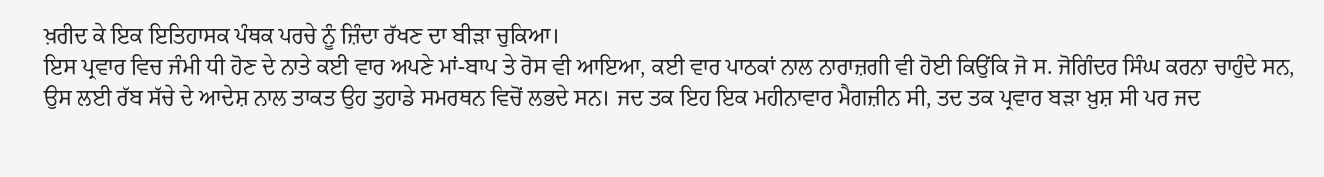ਖ਼ਰੀਦ ਕੇ ਇਕ ਇਤਿਹਾਸਕ ਪੰਥਕ ਪਰਚੇ ਨੂੰ ਜ਼ਿੰਦਾ ਰੱਖਣ ਦਾ ਬੀੜਾ ਚੁਕਿਆ।
ਇਸ ਪ੍ਰਵਾਰ ਵਿਚ ਜੰਮੀ ਧੀ ਹੋਣ ਦੇ ਨਾਤੇ ਕਈ ਵਾਰ ਅਪਣੇ ਮਾਂ-ਬਾਪ ਤੇ ਰੋਸ ਵੀ ਆਇਆ, ਕਈ ਵਾਰ ਪਾਠਕਾਂ ਨਾਲ ਨਾਰਾਜ਼ਗੀ ਵੀ ਹੋਈ ਕਿਉਂਕਿ ਜੋ ਸ. ਜੋਗਿੰਦਰ ਸਿੰਘ ਕਰਨਾ ਚਾਹੁੰਦੇ ਸਨ, ਉਸ ਲਈ ਰੱਬ ਸੱਚੇ ਦੇ ਆਦੇਸ਼ ਨਾਲ ਤਾਕਤ ਉਹ ਤੁਹਾਡੇ ਸਮਰਥਨ ਵਿਚੋਂ ਲਭਦੇ ਸਨ। ਜਦ ਤਕ ਇਹ ਇਕ ਮਹੀਨਾਵਾਰ ਮੈਗਜ਼ੀਨ ਸੀ, ਤਦ ਤਕ ਪ੍ਰਵਾਰ ਬੜਾ ਖ਼ੁਸ਼ ਸੀ ਪਰ ਜਦ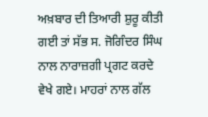ਅਖ਼ਬਾਰ ਦੀ ਤਿਆਰੀ ਸ਼ੁਰੂ ਕੀਤੀ ਗਈ ਤਾਂ ਸੱਭ ਸ. ਜੋਗਿੰਦਰ ਸਿੰਘ ਨਾਲ ਨਾਰਾਜ਼ਗੀ ਪ੍ਰਗਟ ਕਰਦੇ ਵੇਖੇ ਗਏ। ਮਾਹਰਾਂ ਨਾਲ ਗੱਲ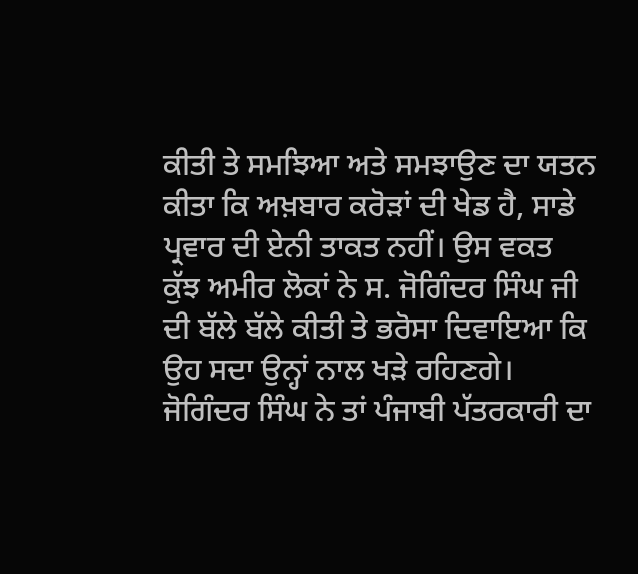ਕੀਤੀ ਤੇ ਸਮਝਿਆ ਅਤੇ ਸਮਝਾਉਣ ਦਾ ਯਤਨ ਕੀਤਾ ਕਿ ਅਖ਼ਬਾਰ ਕਰੋੜਾਂ ਦੀ ਖੇਡ ਹੈ, ਸਾਡੇ ਪ੍ਰਵਾਰ ਦੀ ਏਨੀ ਤਾਕਤ ਨਹੀਂ। ਉਸ ਵਕਤ ਕੁੱਝ ਅਮੀਰ ਲੋਕਾਂ ਨੇ ਸ. ਜੋਗਿੰਦਰ ਸਿੰਘ ਜੀ ਦੀ ਬੱਲੇ ਬੱਲੇ ਕੀਤੀ ਤੇ ਭਰੋਸਾ ਦਿਵਾਇਆ ਕਿ ਉਹ ਸਦਾ ਉਨ੍ਹਾਂ ਨਾਲ ਖੜੇ ਰਹਿਣਗੇ। ਜੋਗਿੰਦਰ ਸਿੰਘ ਨੇ ਤਾਂ ਪੰਜਾਬੀ ਪੱਤਰਕਾਰੀ ਦਾ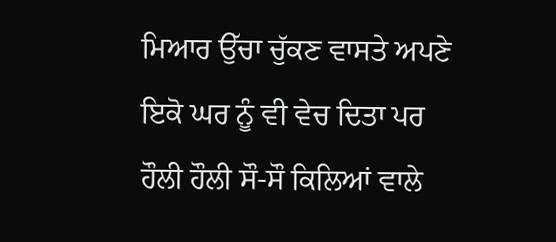ਮਿਆਰ ਉੱਚਾ ਚੁੱਕਣ ਵਾਸਤੇ ਅਪਣੇ ਇਕੋ ਘਰ ਨੂੰ ਵੀ ਵੇਚ ਦਿਤਾ ਪਰ ਹੌਲੀ ਹੌਲੀ ਸੌ-ਸੌ ਕਿਲਿਆਂ ਵਾਲੇ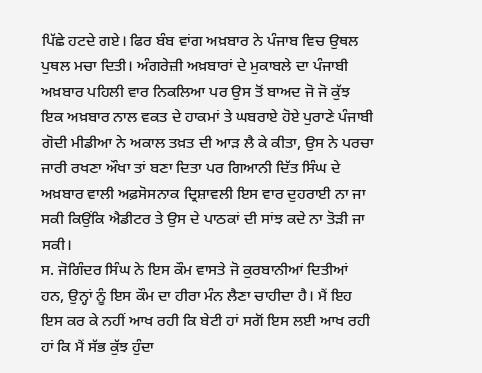ਪਿੱਛੇ ਹਟਦੇ ਗਏ। ਫਿਰ ਬੰਬ ਵਾਂਗ ਅਖ਼ਬਾਰ ਨੇ ਪੰਜਾਬ ਵਿਚ ਉਥਲ ਪੁਥਲ ਮਚਾ ਦਿਤੀ। ਅੰਗਰੇਜ਼ੀ ਅਖ਼ਬਾਰਾਂ ਦੇ ਮੁਕਾਬਲੇ ਦਾ ਪੰਜਾਬੀ ਅਖ਼ਬਾਰ ਪਹਿਲੀ ਵਾਰ ਨਿਕਲਿਆ ਪਰ ਉਸ ਤੋਂ ਬਾਅਦ ਜੋ ਜੋ ਕੁੱਝ ਇਕ ਅਖ਼ਬਾਰ ਨਾਲ ਵਕਤ ਦੇ ਹਾਕਮਾਂ ਤੇ ਘਬਰਾਏ ਹੋਏ ਪੁਰਾਣੇ ਪੰਜਾਬੀ ਗੋਦੀ ਮੀਡੀਆ ਨੇ ਅਕਾਲ ਤਖ਼ਤ ਦੀ ਆੜ ਲੈ ਕੇ ਕੀਤਾ, ਉਸ ਨੇ ਪਰਚਾ ਜਾਰੀ ਰਖਣਾ ਔਖਾ ਤਾਂ ਬਣਾ ਦਿਤਾ ਪਰ ਗਿਆਨੀ ਦਿੱਤ ਸਿੰਘ ਦੇ ਅਖ਼ਬਾਰ ਵਾਲੀ ਅਫ਼ਸੋਸਨਾਕ ਦ੍ਰਿਸ਼ਾਵਲੀ ਇਸ ਵਾਰ ਦੁਹਰਾਈ ਨਾ ਜਾ ਸਕੀ ਕਿਉਂਕਿ ਐਡੀਟਰ ਤੇ ਉਸ ਦੇ ਪਾਠਕਾਂ ਦੀ ਸਾਂਝ ਕਦੇ ਨਾ ਤੋੜੀ ਜਾ ਸਕੀ।
ਸ. ਜੋਗਿੰਦਰ ਸਿੰਘ ਨੇ ਇਸ ਕੌਮ ਵਾਸਤੇ ਜੋ ਕੁਰਬਾਨੀਆਂ ਦਿਤੀਆਂ ਹਨ, ਉਨ੍ਹਾਂ ਨੂੰ ਇਸ ਕੌਮ ਦਾ ਹੀਰਾ ਮੰਨ ਲੈਣਾ ਚਾਹੀਦਾ ਹੈ। ਮੈਂ ਇਹ ਇਸ ਕਰ ਕੇ ਨਹੀਂ ਆਖ ਰਹੀ ਕਿ ਬੇਟੀ ਹਾਂ ਸਗੋਂ ਇਸ ਲਈ ਆਖ ਰਹੀ ਹਾਂ ਕਿ ਮੈਂ ਸੱਭ ਕੁੱਝ ਹੁੰਦਾ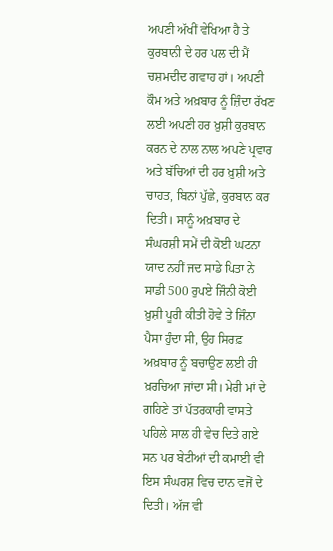ਅਪਣੀ ਅੱਖੀਂ ਵੇਖਿਆ ਹੈ ਤੇ ਕੁਰਬਾਨੀ ਦੇ ਹਰ ਪਲ ਦੀ ਮੈਂ ਚਸ਼ਮਦੀਦ ਗਵਾਹ ਹਾਂ। ਅਪਣੀ ਕੌਮ ਅਤੇ ਅਖ਼ਬਾਰ ਨੂੰ ਜ਼ਿੰਦਾ ਰੱਖਣ ਲਈ ਅਪਣੀ ਹਰ ਖ਼ੁਸ਼ੀ ਕੁਰਬਾਨ ਕਰਨ ਦੇ ਨਾਲ ਨਾਲ ਅਪਣੇ ਪ੍ਰਵਾਰ ਅਤੇ ਬੱਚਿਆਂ ਦੀ ਹਰ ਖ਼ੁਸ਼ੀ ਅਤੇ ਚਾਹਤ, ਬਿਨਾਂ ਪੁੱਛੇ, ਕੁਰਬਾਨ ਕਰ ਦਿਤੀ। ਸਾਨੂੰ ਅਖ਼ਬਾਰ ਦੇ ਸੰਘਰਸ਼ੀ ਸਮੇਂ ਦੀ ਕੋਈ ਘਟਨਾ ਯਾਦ ਨਹੀਂ ਜਦ ਸਾਡੇ ਪਿਤਾ ਨੇ ਸਾਡੀ 500 ਰੁਪਏ ਜਿੰਨੀ ਕੋਈ ਖ਼ੁਸ਼ੀ ਪੂਰੀ ਕੀਤੀ ਹੋਵੇ ਤੇ ਜਿੰਨਾ ਪੈਸਾ ਹੁੰਦਾ ਸੀ, ਉਹ ਸਿਰਫ਼ ਅਖ਼ਬਾਰ ਨੂੰ ਬਚਾਉਣ ਲਈ ਹੀ ਖ਼ਰਚਿਆ ਜਾਂਦਾ ਸੀ। ਮੇਰੀ ਮਾਂ ਦੇ ਗਹਿਣੇ ਤਾਂ ਪੱਤਰਕਾਰੀ ਵਾਸਤੇ ਪਹਿਲੇ ਸਾਲ ਹੀ ਵੇਚ ਦਿਤੇ ਗਏ ਸਨ ਪਰ ਬੇਟੀਆਂ ਦੀ ਕਮਾਈ ਵੀ ਇਸ ਸੰਘਰਸ਼ ਵਿਚ ਦਾਨ ਵਜੋਂ ਦੇ ਦਿਤੀ। ਅੱਜ ਵੀ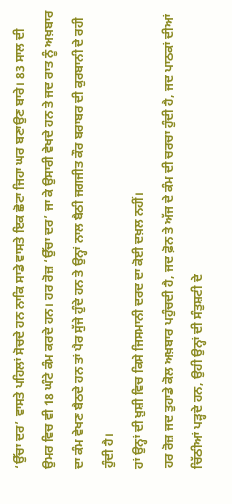‘ਉੱਚਾ ਦਰ’ ਵਾਸਤੇ ਪਹਿਲਾਂ ਸੋਚਦੇ ਹਨ ਨਾਕਿ ਸਾਡੇ ਵਾਸਤੇ ਇਕ ਛੋਟਾ ਜਿਹਾ ਘਰ ਬਣਾਉਣ ਬਾਰੇ। 83 ਸਾਲ ਦੀ ਉਮਰ ਵਿਚ ਵੀ 18 ਘੰਟੇ ਕੰਮ ਕਰਦੇ ਹਨ। ਹਰ ਰੋਜ਼ ‘ਉੱਚਾ ਦਰ’ ਜਾ ਕੇ ਉਸਾਰੀ ਵੇਖਦੇ ਹਨ ਤੇ ਜਦ ਰਾਤ ਨੂੰ ਅਖ਼ਬਾਰ ਦਾ ਕੰਮ ਵੇਖਣ ਬੈਠਦੇ ਹਨ ਤਾਂ ਪੈਰ ਸੁੱਜੇ ਹੁੰਦੇ ਹਨ ਤੇ ਉਨ੍ਹਾਂ ਨਾਲ ਬੈਠੀ ਜਗਜੀਤ ਕੌਰ ਬਰਾਬਰ ਦੀ ਕੁਰਬਾਨੀ ਦੇ ਰਹੀ ਹੁੰਦੀ ਹੈ।
ਹਾਂ ਉਨ੍ਹਾਂ ਦੀ ਖ਼ੁਸ਼ੀ ਵਿਚ ਕਿਸੇ ਜਿਸਮਾਨੀ ਦਰਦ ਦਾ ਕੋਈ ਦਖ਼ਲ ਨਹੀਂ।
ਹਰ ਰੋਜ਼ ਜਦ ਤੁਹਾਡੇ ਕੋਲ ਅਖ਼ਬਾਰ ਪਹੁੰਚਦੀ ਹੈ, ਜਦ ਫ਼ੋਨ ਤੇ ਅੱਜ ਦੇ ਕੰਮ ਦੀ ਚਰਚਾ ਹੁੰਦੀ ਹੈ, ਜਦ ਪਾਠਕਾਂ ਦੀਆਂ ਚਿੱਠੀਆਂ ਪੜ੍ਹਦੇ ਹਨ, ਉਹੀ ਉਨ੍ਹਾਂ ਦੀ ਸੰਤੁਸ਼ਟੀ ਦੇ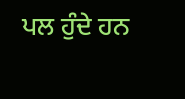ਪਲ ਹੁੰਦੇ ਹਨ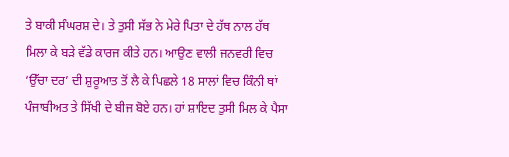ਤੇ ਬਾਕੀ ਸੰਘਰਸ਼ ਦੇ। ਤੇ ਤੁਸੀ ਸੱਭ ਨੇ ਮੇਰੇ ਪਿਤਾ ਦੇ ਹੱਥ ਨਾਲ ਹੱਥ ਮਿਲਾ ਕੇ ਬੜੇ ਵੱਡੇ ਕਾਰਜ ਕੀਤੇ ਹਨ। ਆਉਣ ਵਾਲੀ ਜਨਵਰੀ ਵਿਚ ‘ਉੱਚਾ ਦਰ’ ਦੀ ਸ਼ੁਰੂਆਤ ਤੋਂ ਲੈ ਕੇ ਪਿਛਲੇ 18 ਸਾਲਾਂ ਵਿਚ ਕਿੰਨੀ ਥਾਂ ਪੰਜਾਬੀਅਤ ਤੇ ਸਿੱਖੀ ਦੇ ਬੀਜ ਬੋਏ ਹਨ। ਹਾਂ ਸ਼ਾਇਦ ਤੁਸੀ ਮਿਲ ਕੇ ਪੈਸਾ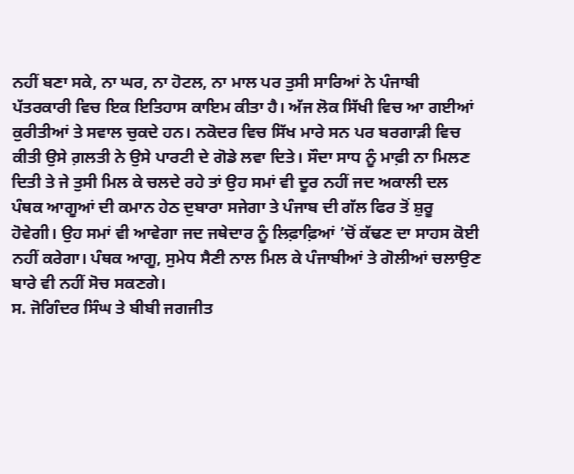ਨਹੀਂ ਬਣਾ ਸਕੇ, ਨਾ ਘਰ, ਨਾ ਹੋਟਲ, ਨਾ ਮਾਲ ਪਰ ਤੁਸੀ ਸਾਰਿਆਂ ਨੇ ਪੰਜਾਬੀ ਪੱਤਰਕਾਰੀ ਵਿਚ ਇਕ ਇਤਿਹਾਸ ਕਾਇਮ ਕੀਤਾ ਹੈ। ਅੱਜ ਲੋਕ ਸਿੱਖੀ ਵਿਚ ਆ ਗਈਆਂ ਕੁਰੀਤੀਆਂ ਤੇ ਸਵਾਲ ਚੁਕਦੇ ਹਨ। ਨਕੋਦਰ ਵਿਚ ਸਿੱਖ ਮਾਰੇ ਸਨ ਪਰ ਬਰਗਾੜੀ ਵਿਚ ਕੀਤੀ ਉਸੇ ਗ਼ਲਤੀ ਨੇ ਉਸੇ ਪਾਰਟੀ ਦੇ ਗੋਡੇ ਲਵਾ ਦਿਤੇ। ਸੌਦਾ ਸਾਧ ਨੂੰ ਮਾਫ਼ੀ ਨਾ ਮਿਲਣ ਦਿਤੀ ਤੇ ਜੇ ਤੁਸੀ ਮਿਲ ਕੇ ਚਲਦੇ ਰਹੇ ਤਾਂ ਉਹ ਸਮਾਂ ਵੀ ਦੂਰ ਨਹੀਂ ਜਦ ਅਕਾਲੀ ਦਲ ਪੰਥਕ ਆਗੂਆਂ ਦੀ ਕਮਾਨ ਹੇਠ ਦੁਬਾਰਾ ਸਜੇਗਾ ਤੇ ਪੰਜਾਬ ਦੀ ਗੱਲ ਫਿਰ ਤੋਂ ਸ਼ੁਰੂ ਹੋਵੇਗੀ। ਉਹ ਸਮਾਂ ਵੀ ਆਵੇਗਾ ਜਦ ਜਥੇਦਾਰ ਨੂੰ ਲਿਫ਼ਾਫ਼ਿਆਂ ’ਚੋਂ ਕੱਢਣ ਦਾ ਸਾਹਸ ਕੋਈ ਨਹੀਂ ਕਰੇਗਾ। ਪੰਥਕ ਆਗੂ, ਸੁਮੇਧ ਸੈਣੀ ਨਾਲ ਮਿਲ ਕੇ ਪੰਜਾਬੀਆਂ ਤੇ ਗੋਲੀਆਂ ਚਲਾਉਣ ਬਾਰੇ ਵੀ ਨਹੀਂ ਸੋਚ ਸਕਣਗੇ।
ਸ. ਜੋਗਿੰਦਰ ਸਿੰਘ ਤੇ ਬੀਬੀ ਜਗਜੀਤ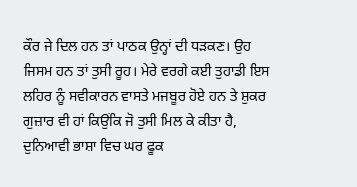ਕੌਰ ਜੇ ਦਿਲ ਹਨ ਤਾਂ ਪਾਠਕ ਉਨ੍ਹਾਂ ਦੀ ਧੜਕਣ। ਉਹ ਜਿਸਮ ਹਨ ਤਾਂ ਤੁਸੀ ਰੂਹ। ਮੇਰੇ ਵਰਗੇ ਕਈ ਤੁਹਾਡੀ ਇਸ ਲਹਿਰ ਨੂੰ ਸਵੀਕਾਰਨ ਵਾਸਤੇ ਮਜਬੂਰ ਹੋਏ ਹਨ ਤੇ ਸ਼ੁਕਰ ਗੁਜ਼ਾਰ ਵੀ ਹਾਂ ਕਿਉਂਕਿ ਜੋ ਤੁਸੀ ਮਿਲ ਕੇ ਕੀਤਾ ਹੈ, ਦੁਨਿਆਵੀ ਭਾਸ਼ਾ ਵਿਚ ਘਰ ਫੂਕ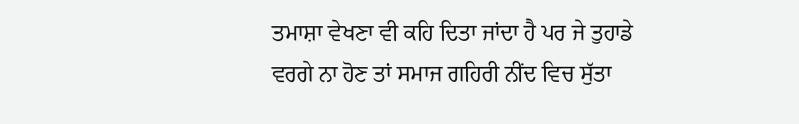ਤਮਾਸ਼ਾ ਵੇਖਣਾ ਵੀ ਕਹਿ ਦਿਤਾ ਜਾਂਦਾ ਹੈ ਪਰ ਜੇ ਤੁਹਾਡੇ ਵਰਗੇ ਨਾ ਹੋਣ ਤਾਂ ਸਮਾਜ ਗਹਿਰੀ ਨੀਂਦ ਵਿਚ ਸੁੱਤਾ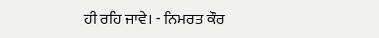ਹੀ ਰਹਿ ਜਾਵੇ। - ਨਿਮਰਤ ਕੌਰ